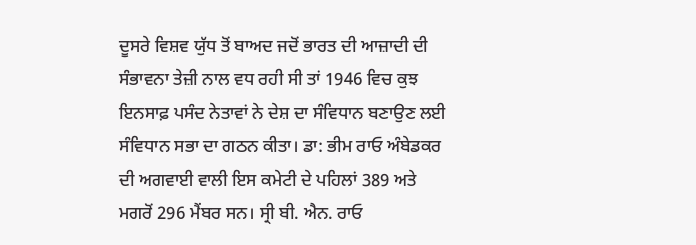ਦੂਸਰੇ ਵਿਸ਼ਵ ਯੁੱਧ ਤੋਂ ਬਾਅਦ ਜਦੋਂ ਭਾਰਤ ਦੀ ਆਜ਼ਾਦੀ ਦੀ ਸੰਭਾਵਨਾ ਤੇਜ਼ੀ ਨਾਲ ਵਧ ਰਹੀ ਸੀ ਤਾਂ 1946 ਵਿਚ ਕੁਝ ਇਨਸਾਫ਼ ਪਸੰਦ ਨੇਤਾਵਾਂ ਨੇ ਦੇਸ਼ ਦਾ ਸੰਵਿਧਾਨ ਬਣਾਉਣ ਲਈ ਸੰਵਿਧਾਨ ਸਭਾ ਦਾ ਗਠਨ ਕੀਤਾ। ਡਾ: ਭੀਮ ਰਾਓ ਅੰਬੇਡਕਰ ਦੀ ਅਗਵਾਈ ਵਾਲੀ ਇਸ ਕਮੇਟੀ ਦੇ ਪਹਿਲਾਂ 389 ਅਤੇ ਮਗਰੋਂ 296 ਮੈਂਬਰ ਸਨ। ਸ੍ਰੀ ਬੀ. ਐਨ. ਰਾਓ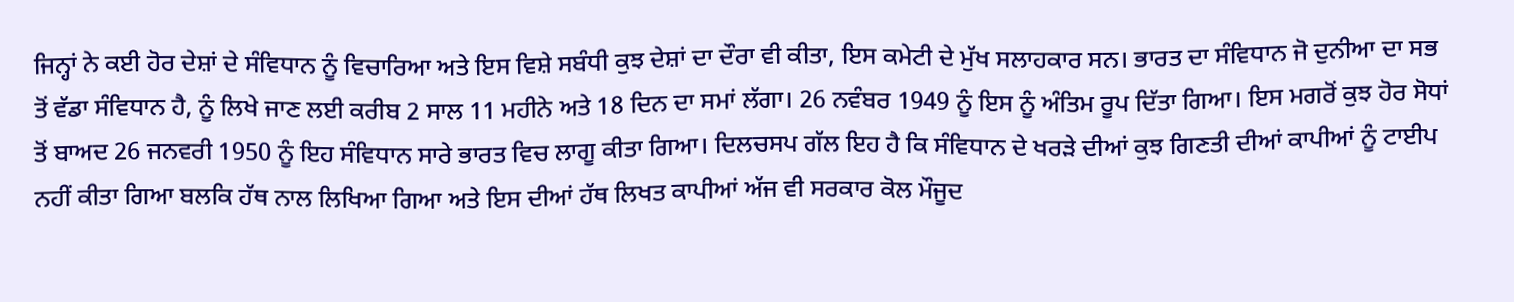ਜਿਨ੍ਹਾਂ ਨੇ ਕਈ ਹੋਰ ਦੇਸ਼ਾਂ ਦੇ ਸੰਵਿਧਾਨ ਨੂੰ ਵਿਚਾਰਿਆ ਅਤੇ ਇਸ ਵਿਸ਼ੇ ਸਬੰਧੀ ਕੁਝ ਦੇਸ਼ਾਂ ਦਾ ਦੌਰਾ ਵੀ ਕੀਤਾ, ਇਸ ਕਮੇਟੀ ਦੇ ਮੁੱਖ ਸਲਾਹਕਾਰ ਸਨ। ਭਾਰਤ ਦਾ ਸੰਵਿਧਾਨ ਜੋ ਦੁਨੀਆ ਦਾ ਸਭ ਤੋਂ ਵੱਡਾ ਸੰਵਿਧਾਨ ਹੈ, ਨੂੰ ਲਿਖੇ ਜਾਣ ਲਈ ਕਰੀਬ 2 ਸਾਲ 11 ਮਹੀਨੇ ਅਤੇ 18 ਦਿਨ ਦਾ ਸਮਾਂ ਲੱਗਾ। 26 ਨਵੰਬਰ 1949 ਨੂੰ ਇਸ ਨੂੰ ਅੰਤਿਮ ਰੂਪ ਦਿੱਤਾ ਗਿਆ। ਇਸ ਮਗਰੋਂ ਕੁਝ ਹੋਰ ਸੋਧਾਂ ਤੋਂ ਬਾਅਦ 26 ਜਨਵਰੀ 1950 ਨੂੰ ਇਹ ਸੰਵਿਧਾਨ ਸਾਰੇ ਭਾਰਤ ਵਿਚ ਲਾਗੂ ਕੀਤਾ ਗਿਆ। ਦਿਲਚਸਪ ਗੱਲ ਇਹ ਹੈ ਕਿ ਸੰਵਿਧਾਨ ਦੇ ਖਰੜੇ ਦੀਆਂ ਕੁਝ ਗਿਣਤੀ ਦੀਆਂ ਕਾਪੀਆਂ ਨੂੰ ਟਾਈਪ ਨਹੀਂ ਕੀਤਾ ਗਿਆ ਬਲਕਿ ਹੱਥ ਨਾਲ ਲਿਖਿਆ ਗਿਆ ਅਤੇ ਇਸ ਦੀਆਂ ਹੱਥ ਲਿਖਤ ਕਾਪੀਆਂ ਅੱਜ ਵੀ ਸਰਕਾਰ ਕੋਲ ਮੌਜੂਦ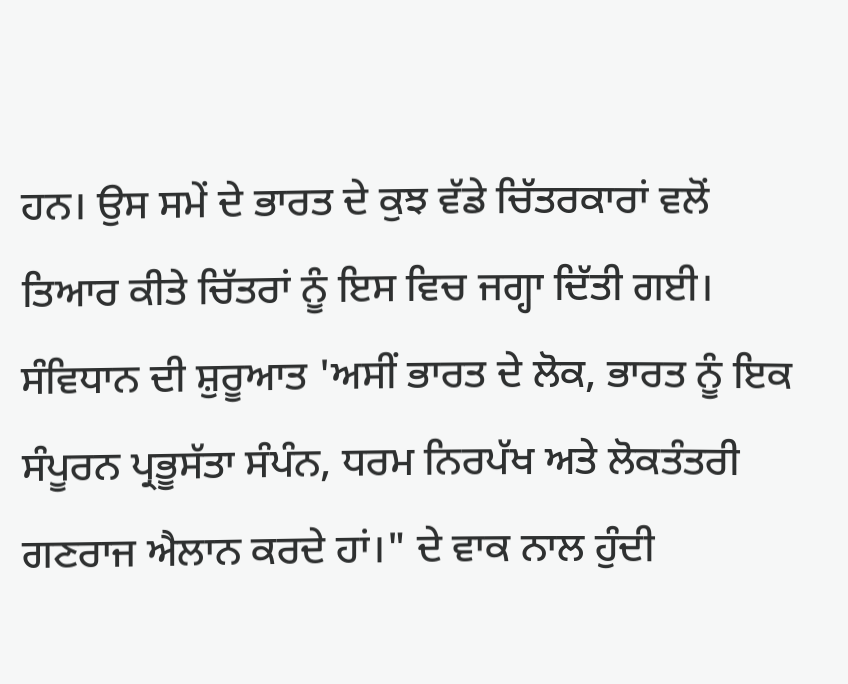ਹਨ। ਉਸ ਸਮੇਂ ਦੇ ਭਾਰਤ ਦੇ ਕੁਝ ਵੱਡੇ ਚਿੱਤਰਕਾਰਾਂ ਵਲੋਂ ਤਿਆਰ ਕੀਤੇ ਚਿੱਤਰਾਂ ਨੂੰ ਇਸ ਵਿਚ ਜਗ੍ਹਾ ਦਿੱਤੀ ਗਈ। ਸੰਵਿਧਾਨ ਦੀ ਸ਼ੁਰੂਆਤ 'ਅਸੀਂ ਭਾਰਤ ਦੇ ਲੋਕ, ਭਾਰਤ ਨੂੰ ਇਕ ਸੰਪੂਰਨ ਪ੍ਰਭੂਸੱਤਾ ਸੰਪੰਨ, ਧਰਮ ਨਿਰਪੱਖ ਅਤੇ ਲੋਕਤੰਤਰੀ ਗਣਰਾਜ ਐਲਾਨ ਕਰਦੇ ਹਾਂ।" ਦੇ ਵਾਕ ਨਾਲ ਹੁੰਦੀ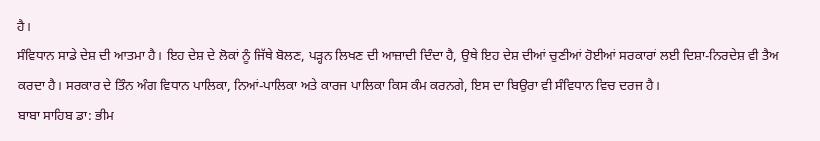ਹੈ।
ਸੰਵਿਧਾਨ ਸਾਡੇ ਦੇਸ਼ ਦੀ ਆਤਮਾ ਹੈ। ਇਹ ਦੇਸ਼ ਦੇ ਲੋਕਾਂ ਨੂੰ ਜਿੱਥੇ ਬੋਲਣ, ਪੜ੍ਹਨ ਲਿਖਣ ਦੀ ਆਜ਼ਾਦੀ ਦਿੰਦਾ ਹੈ, ਉਥੇ ਇਹ ਦੇਸ਼ ਦੀਆਂ ਚੁਣੀਆਂ ਹੋਈਆਂ ਸਰਕਾਰਾਂ ਲਈ ਦਿਸ਼ਾ-ਨਿਰਦੇਸ਼ ਵੀ ਤੈਅ ਕਰਦਾ ਹੈ। ਸਰਕਾਰ ਦੇ ਤਿੰਨ ਅੰਗ ਵਿਧਾਨ ਪਾਲਿਕਾ, ਨਿਆਂ-ਪਾਲਿਕਾ ਅਤੇ ਕਾਰਜ ਪਾਲਿਕਾ ਕਿਸ ਕੰਮ ਕਰਨਗੇ, ਇਸ ਦਾ ਬਿਉਰਾ ਵੀ ਸੰਵਿਧਾਨ ਵਿਚ ਦਰਜ ਹੈ।
ਬਾਬਾ ਸਾਹਿਬ ਡਾ: ਭੀਮ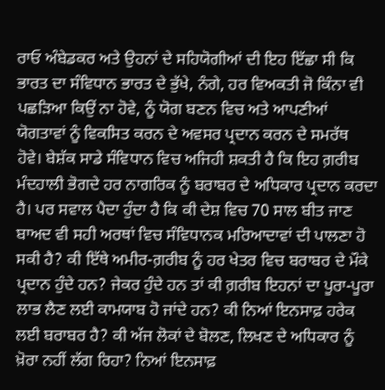ਰਾਓ ਅੰਬੇਡਕਰ ਅਤੇ ਉਹਨਾਂ ਦੇ ਸਹਿਯੋਗੀਆਂ ਦੀ ਇਹ ਇੱਛਾ ਸੀ ਕਿ ਭਾਰਤ ਦਾ ਸੰਵਿਧਾਨ ਭਾਰਤ ਦੇ ਭੁੱਖੇ, ਨੰਗੇ, ਹਰ ਵਿਅਕਤੀ ਜੋ ਕਿੰਨਾ ਵੀ ਪਛੜਿਆ ਕਿਉਂ ਨਾ ਹੋਵੇ, ਨੂੰ ਯੋਗ ਬਣਨ ਵਿਚ ਅਤੇ ਆਪਣੀਆਂ ਯੋਗਤਾਵਾਂ ਨੂੰ ਵਿਕਸਿਤ ਕਰਨ ਦੇ ਅਵਸਰ ਪ੍ਰਦਾਨ ਕਰਨ ਦੇ ਸਮਰੱਥ ਹੋਵੇ। ਬੇਸ਼ੱਕ ਸਾਡੇ ਸੰਵਿਧਾਨ ਵਿਚ ਅਜਿਹੀ ਸ਼ਕਤੀ ਹੈ ਕਿ ਇਹ ਗ਼ਰੀਬ ਮੰਦਹਾਲੀ ਭੋਗਦੇ ਹਰ ਨਾਗਰਿਕ ਨੂੰ ਬਰਾਬਰ ਦੇ ਅਧਿਕਾਰ ਪ੍ਰਦਾਨ ਕਰਦਾ ਹੈ। ਪਰ ਸਵਾਲ ਪੈਦਾ ਹੁੰਦਾ ਹੈ ਕਿ ਕੀ ਦੇਸ਼ ਵਿਚ 70 ਸਾਲ ਬੀਤ ਜਾਣ ਬਾਅਦ ਵੀ ਸਹੀ ਅਰਥਾਂ ਵਿਚ ਸੰਵਿਧਾਨਕ ਮਰਿਆਦਾਵਾਂ ਦੀ ਪਾਲਣਾ ਹੋ ਸਕੀ ਹੈ? ਕੀ ਇੱਥੇ ਅਮੀਰ-ਗ਼ਰੀਬ ਨੂੰ ਹਰ ਖੇਤਰ ਵਿਚ ਬਰਾਬਰ ਦੇ ਮੌਕੇ ਪ੍ਰਦਾਨ ਹੁੰਦੇ ਹਨ? ਜੇਕਰ ਹੁੰਦੇ ਹਨ ਤਾਂ ਕੀ ਗ਼ਰੀਬ ਇਹਨਾਂ ਦਾ ਪੂਰਾ-ਪੂਰਾ ਲਾਭ ਲੈਣ ਲਈ ਕਾਮਯਾਬ ਹੋ ਜਾਂਦੇ ਹਨ? ਕੀ ਨਿਆਂ ਇਨਸਾਫ਼ ਹਰੇਕ ਲਈ ਬਰਾਬਰ ਹੈ? ਕੀ ਅੱਜ ਲੋਕਾਂ ਦੇ ਬੋਲਣ, ਲਿਖਣ ਦੇ ਅਧਿਕਾਰ ਨੂੰ ਖ਼ੋਰਾ ਨਹੀਂ ਲੱਗ ਰਿਹਾ? ਨਿਆਂ ਇਨਸਾਫ਼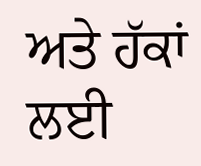ਅਤੇ ਹੱਕਾਂ ਲਈ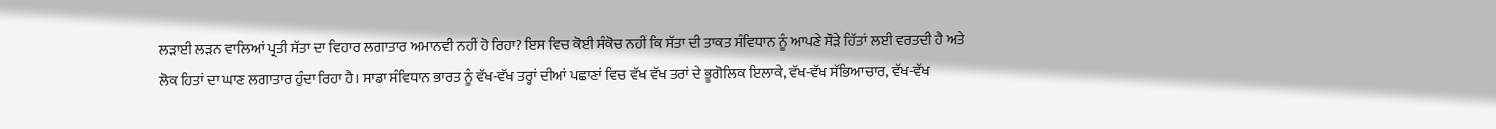ਲੜਾਈ ਲੜਨ ਵਾਲਿਆਂ ਪ੍ਰਤੀ ਸੱਤਾ ਦਾ ਵਿਹਾਰ ਲਗਾਤਾਰ ਅਮਾਨਵੀ ਨਹੀਂ ਹੋ ਰਿਹਾ? ਇਸ ਵਿਚ ਕੋਈ ਸੰਕੋਚ ਨਹੀਂ ਕਿ ਸੱਤਾ ਦੀ ਤਾਕਤ ਸੰਵਿਧਾਨ ਨੂੰ ਆਪਣੇ ਸੌੜੇ ਹਿੱਤਾਂ ਲਈ ਵਰਤਦੀ ਹੈ ਅਤੇ ਲੋਕ ਹਿਤਾਂ ਦਾ ਘਾਣ ਲਗਾਤਾਰ ਹੁੰਦਾ ਰਿਹਾ ਹੈ। ਸਾਡਾ ਸੰਵਿਧਾਨ ਭਾਰਤ ਨੂੰ ਵੱਖ-ਵੱਖ ਤਰ੍ਹਾਂ ਦੀਆਂ ਪਛਾਣਾਂ ਵਿਚ ਵੱਖ ਵੱਖ ਤਰਾਂ ਦੇ ਭੂਗੋਲਿਕ ਇਲਾਕੇ, ਵੱਖ-ਵੱਖ ਸੱਭਿਆਚਾਰ, ਵੱਖ-ਵੱਖ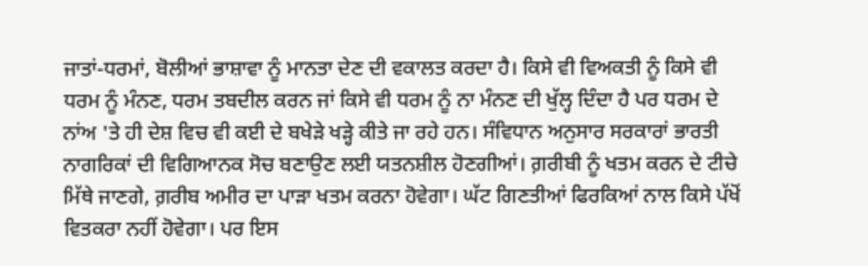ਜਾਤਾਂ-ਧਰਮਾਂ, ਬੋਲੀਆਂ ਭਾਸ਼ਾਵਾ ਨੂੰ ਮਾਨਤਾ ਦੇਣ ਦੀ ਵਕਾਲਤ ਕਰਦਾ ਹੈ। ਕਿਸੇ ਵੀ ਵਿਅਕਤੀ ਨੂੰ ਕਿਸੇ ਵੀ ਧਰਮ ਨੂੰ ਮੰਨਣ, ਧਰਮ ਤਬਦੀਲ ਕਰਨ ਜਾਂ ਕਿਸੇ ਵੀ ਧਰਮ ਨੂੰ ਨਾ ਮੰਨਣ ਦੀ ਖੁੱਲ੍ਹ ਦਿੰਦਾ ਹੈ ਪਰ ਧਰਮ ਦੇ ਨਾਂਅ 'ਤੇ ਹੀ ਦੇਸ਼ ਵਿਚ ਵੀ ਕਈ ਦੇ ਬਖੇੜੇ ਖੜ੍ਹੇ ਕੀਤੇ ਜਾ ਰਹੇ ਹਨ। ਸੰਵਿਧਾਨ ਅਨੁਸਾਰ ਸਰਕਾਰਾਂ ਭਾਰਤੀ ਨਾਗਰਿਕਾਂ ਦੀ ਵਿਗਿਆਨਕ ਸੋਚ ਬਣਾਉਣ ਲਈ ਯਤਨਸ਼ੀਲ ਹੋਣਗੀਆਂ। ਗ਼ਰੀਬੀ ਨੂੰ ਖਤਮ ਕਰਨ ਦੇ ਟੀਚੇ ਮਿੱਥੇ ਜਾਣਗੇ, ਗ਼ਰੀਬ ਅਮੀਰ ਦਾ ਪਾੜਾ ਖਤਮ ਕਰਨਾ ਹੋਵੇਗਾ। ਘੱਟ ਗਿਣਤੀਆਂ ਫਿਰਕਿਆਂ ਨਾਲ ਕਿਸੇ ਪੱਖੋਂ ਵਿਤਕਰਾ ਨਹੀਂ ਹੋਵੇਗਾ। ਪਰ ਇਸ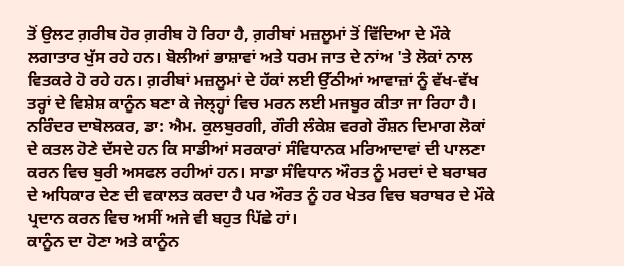ਤੋਂ ਉਲਟ ਗ਼ਰੀਬ ਹੋਰ ਗ਼ਰੀਬ ਹੋ ਰਿਹਾ ਹੈ, ਗ਼ਰੀਬਾਂ ਮਜ਼ਲੂਮਾਂ ਤੋਂ ਵਿੱਦਿਆ ਦੇ ਮੌਕੇ ਲਗਾਤਾਰ ਖੁੱਸ ਰਹੇ ਹਨ। ਬੋਲੀਆਂ ਭਾਸ਼ਾਵਾਂ ਅਤੇ ਧਰਮ ਜਾਤ ਦੇ ਨਾਂਅ 'ਤੇ ਲੋਕਾਂ ਨਾਲ ਵਿਤਕਰੇ ਹੋ ਰਹੇ ਹਨ। ਗ਼ਰੀਬਾਂ ਮਜ਼ਲੂਮਾਂ ਦੇ ਹੱਕਾਂ ਲਈ ਉੱਠੀਆਂ ਆਵਾਜ਼ਾਂ ਨੂੰ ਵੱਖ-ਵੱਖ ਤਰ੍ਹਾਂ ਦੇ ਵਿਸ਼ੇਸ਼ ਕਾਨੂੰਨ ਬਣਾ ਕੇ ਜੇਲ੍ਹ੍ਹਾਂ ਵਿਚ ਮਰਨ ਲਈ ਮਜਬੂਰ ਕੀਤਾ ਜਾ ਰਿਹਾ ਹੈ। ਨਰਿੰਦਰ ਦਾਬੋਲਕਰ, ਡਾ: ਐਮ. ਕੁਲਬੁਰਗੀ, ਗੌਰੀ ਲੰਕੇਸ਼ ਵਰਗੇ ਰੌਸ਼ਨ ਦਿਮਾਗ ਲੋਕਾਂ ਦੇ ਕਤਲ ਹੋਣੇ ਦੱਸਦੇ ਹਨ ਕਿ ਸਾਡੀਆਂ ਸਰਕਾਰਾਂ ਸੰਵਿਧਾਨਕ ਮਰਿਆਦਾਵਾਂ ਦੀ ਪਾਲਣਾ ਕਰਨ ਵਿਚ ਬੁਰੀ ਅਸਫਲ ਰਹੀਆਂ ਹਨ। ਸਾਡਾ ਸੰਵਿਧਾਨ ਔਰਤ ਨੂੰ ਮਰਦਾਂ ਦੇ ਬਰਾਬਰ ਦੇ ਅਧਿਕਾਰ ਦੇਣ ਦੀ ਵਕਾਲਤ ਕਰਦਾ ਹੈ ਪਰ ਔਰਤ ਨੂੰ ਹਰ ਖੇਤਰ ਵਿਚ ਬਰਾਬਰ ਦੇ ਮੌਕੇ ਪ੍ਰਦਾਨ ਕਰਨ ਵਿਚ ਅਸੀਂ ਅਜੇ ਵੀ ਬਹੁਤ ਪਿੱਛੇ ਹਾਂ।
ਕਾਨੂੰਨ ਦਾ ਹੋਣਾ ਅਤੇ ਕਾਨੂੰਨ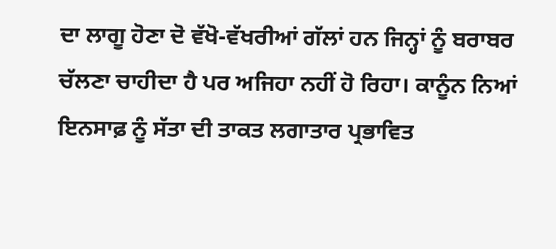ਦਾ ਲਾਗੂ ਹੋਣਾ ਦੋ ਵੱਖੋ-ਵੱਖਰੀਆਂ ਗੱਲਾਂ ਹਨ ਜਿਨ੍ਹਾਂ ਨੂੰ ਬਰਾਬਰ ਚੱਲਣਾ ਚਾਹੀਦਾ ਹੈ ਪਰ ਅਜਿਹਾ ਨਹੀਂ ਹੋ ਰਿਹਾ। ਕਾਨੂੰਨ ਨਿਆਂ ਇਨਸਾਫ਼ ਨੂੰ ਸੱਤਾ ਦੀ ਤਾਕਤ ਲਗਾਤਾਰ ਪ੍ਰਭਾਵਿਤ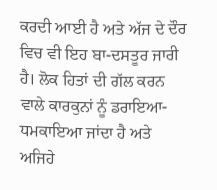ਕਰਦੀ ਆਈ ਹੈ ਅਤੇ ਅੱਜ ਦੇ ਦੌਰ ਵਿਚ ਵੀ ਇਹ ਬਾ-ਦਸਤੂਰ ਜਾਰੀ ਹੈ। ਲੋਕ ਹਿਤਾਂ ਦੀ ਗੱਲ ਕਰਨ ਵਾਲੇ ਕਾਰਕੁਨਾਂ ਨੂੰ ਡਰਾਇਆ-ਧਮਕਾਇਆ ਜਾਂਦਾ ਹੈ ਅਤੇ ਅਜਿਹੇ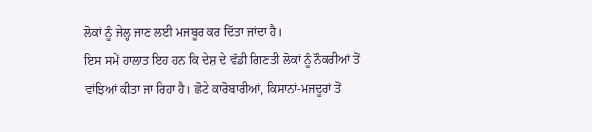ਲੋਕਾਂ ਨੂੰ ਜੇਲ੍ਹ ਜਾਣ ਲਈ ਮਜਬੂਰ ਕਰ ਦਿੱਤਾ ਜਾਂਦਾ ਹੈ।
ਇਸ ਸਮੇਂ ਹਾਲਾਤ ਇਹ ਹਨ ਕਿ ਦੇਸ਼ ਦੇ ਵੱਡੀ ਗਿਣਤੀ ਲੋਕਾਂ ਨੂੰ ਨੌਕਰੀਆਂ ਤੋਂ ਵਾਂਝਿਆਂ ਕੀਤਾ ਜਾ ਰਿਹਾ ਹੈ। ਛੋਟੇ ਕਾਰੋਬਾਰੀਆਂ, ਕਿਸਾਨਾਂ-ਮਜਦੂਰਾਂ ਤੋਂ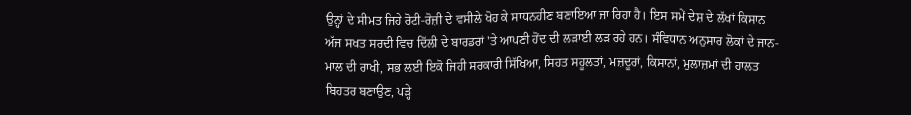ਉਨ੍ਹਾਂ ਦੇ ਸੀਮਤ ਜਿਹੇ ਰੋਟੀ-ਰੋਜ਼ੀ ਦੇ ਵਸੀਲੇ ਖੋਹ ਕੇ ਸਾਧਨਹੀਣ ਬਣਾਇਆ ਜਾ ਰਿਹਾ ਹੈ। ਇਸ ਸਮੇਂ ਦੇਸ਼ ਦੇ ਲੱਖਾਂ ਕਿਸਾਨ ਅੱਜ ਸਖਤ ਸਰਦੀ ਵਿਚ ਦਿੱਲੀ ਦੇ ਬਾਰਡਰਾਂ 'ਤੇ ਆਪਣੀ ਹੋਂਦ ਦੀ ਲੜਾਈ ਲੜ ਰਹੇ ਹਨ। ਸੰਵਿਧਾਨ ਅਨੁਸਾਰ ਲੋਕਾਂ ਦੇ ਜਾਨ-ਮਾਲ ਦੀ ਰਾਖੀ, ਸਭ ਲਈ ਇਕੋ ਜਿਹੀ ਸਰਕਾਰੀ ਸਿੱਖਿਆ, ਸਿਹਤ ਸਹੂਲਤਾਂ, ਮਜ਼ਦੂਰਾਂ, ਕਿਸਾਨਾਂ, ਮੁਲਾਜ਼ਮਾਂ ਦੀ ਹਾਲਤ ਬਿਹਤਰ ਬਣਾਉਣ, ਪੜ੍ਹੇ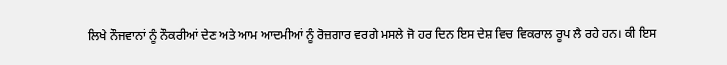ਲਿਖੇ ਨੌਜਵਾਨਾਂ ਨੂੰ ਨੌਕਰੀਆਂ ਦੇਣ ਅਤੇ ਆਮ ਆਦਮੀਆਂ ਨੂੰ ਰੋਜ਼ਗਾਰ ਵਰਗੇ ਮਸਲੇ ਜੋ ਹਰ ਦਿਨ ਇਸ ਦੇਸ਼ ਵਿਚ ਵਿਕਰਾਲ ਰੂਪ ਲੈ ਰਹੇ ਹਨ। ਕੀ ਇਸ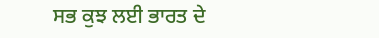ਸਭ ਕੁਝ ਲਈ ਭਾਰਤ ਦੇ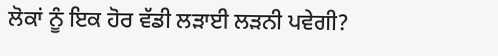ਲੋਕਾਂ ਨੂੰ ਇਕ ਹੋਰ ਵੱਡੀ ਲੜਾਈ ਲੜਨੀ ਪਵੇਗੀ?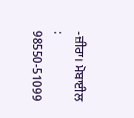-ਜ਼ੀਰਾ। ਮੋਬਾਈਲ : 98550-51099